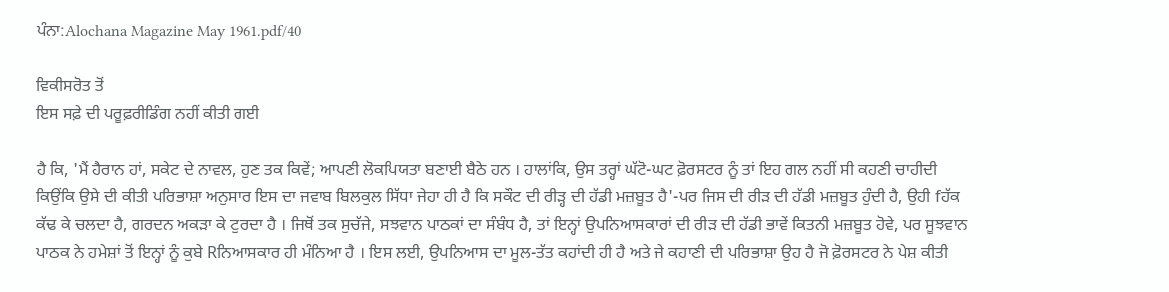ਪੰਨਾ:Alochana Magazine May 1961.pdf/40

ਵਿਕੀਸਰੋਤ ਤੋਂ
ਇਸ ਸਫ਼ੇ ਦੀ ਪਰੂਫ਼ਰੀਡਿੰਗ ਨਹੀਂ ਕੀਤੀ ਗਈ

ਹੈ ਕਿ, 'ਮੈਂ ਹੈਰਾਨ ਹਾਂ, ਸਕੇਟ ਦੇ ਨਾਵਲ, ਹੁਣ ਤਕ ਕਿਵੇਂ; ਆਪਣੀ ਲੋਕਪਿਯਤਾ ਬਣਾਈ ਬੈਠੇ ਹਨ । ਹਾਲਾਂਕਿ, ਉਸ ਤਰ੍ਹਾਂ ਘੱਟੋ-ਘਟ ਫ਼ੋਰਸਟਰ ਨੂੰ ਤਾਂ ਇਹ ਗਲ ਨਹੀਂ ਸੀ ਕਹਣੀ ਚਾਹੀਦੀ ਕਿਉਂਕਿ ਉਸੇ ਦੀ ਕੀਤੀ ਪਰਿਭਾਸ਼ਾ ਅਨੁਸਾਰ ਇਸ ਦਾ ਜਵਾਬ ਬਿਲਕੁਲ ਸਿੱਧਾ ਜੇਹਾ ਹੀ ਹੈ ਕਿ ਸਕੌਟ ਦੀ ਰੀੜ੍ਹ ਦੀ ਹੱਡੀ ਮਜ਼ਬੂਤ ਹੈ'-ਪਰ ਜਿਸ ਦੀ ਰੀੜ ਦੀ ਹੱਡੀ ਮਜ਼ਬੂਤ ਹੁੰਦੀ ਹੈ, ਉਹੀ fਹੱਕ ਕੱਢ ਕੇ ਚਲਦਾ ਹੈ, ਗਰਦਨ ਅਕੜਾ ਕੇ ਟੁਰਦਾ ਹੈ । ਜਿਥੋਂ ਤਕ ਸੁਚੱਜੇ, ਸਝਵਾਨ ਪਾਠਕਾਂ ਦਾ ਸੰਬੰਧ ਹੈ, ਤਾਂ ਇਨ੍ਹਾਂ ਉਪਨਿਆਸਕਾਰਾਂ ਦੀ ਰੀੜ ਦੀ ਹੱਡੀ ਭਾਵੇਂ ਕਿਤਨੀ ਮਜ਼ਬੂਤ ਹੋਵੇ, ਪਰ ਸੂਝਵਾਨ ਪਾਠਕ ਨੇ ਹਮੇਸ਼ਾਂ ਤੋਂ ਇਨ੍ਹਾਂ ਨੂੰ ਕੁਬੇ Rਨਿਆਸਕਾਰ ਹੀ ਮੰਨਿਆ ਹੈ । ਇਸ ਲਈ, ਉਪਨਿਆਸ ਦਾ ਮੂਲ-ਤੱਤ ਕਹਾਂਦੀ ਹੀ ਹੈ ਅਤੇ ਜੇ ਕਹਾਣੀ ਦੀ ਪਰਿਭਾਸ਼ਾ ਉਹ ਹੈ ਜੋ ਫ਼ੋਰਸਟਰ ਨੇ ਪੇਸ਼ ਕੀਤੀ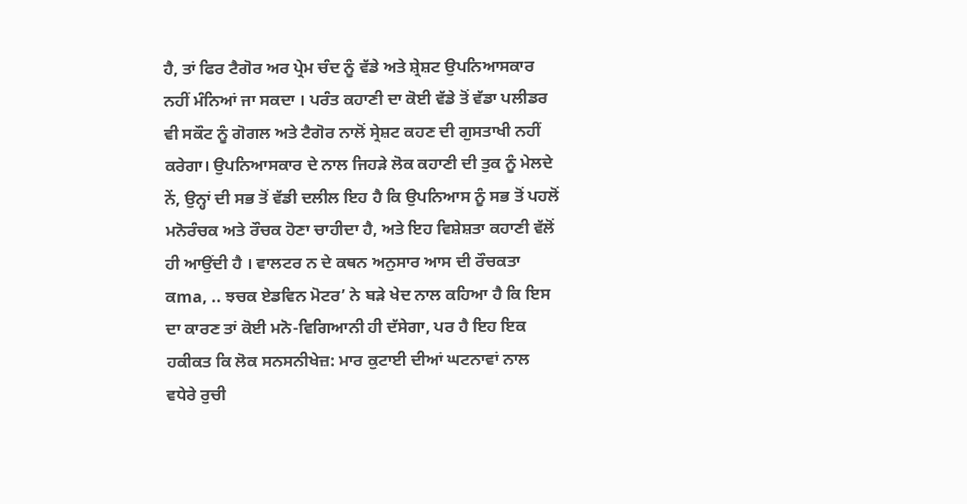ਹੈ, ਤਾਂ ਫਿਰ ਟੈਗੋਰ ਅਰ ਪ੍ਰੇਮ ਚੰਦ ਨੂੰ ਵੱਡੇ ਅਤੇ ਸ਼੍ਰੇਸ਼ਟ ਉਪਨਿਆਸਕਾਰ ਨਹੀਂ ਮੰਨਿਆਂ ਜਾ ਸਕਦਾ । ਪਰੰਤ ਕਹਾਣੀ ਦਾ ਕੋਈ ਵੱਡੇ ਤੋਂ ਵੱਡਾ ਪਲੀਡਰ ਵੀ ਸਕੌਟ ਨੂੰ ਗੋਗਲ ਅਤੇ ਟੈਗੋਰ ਨਾਲੋਂ ਸ੍ਰੇਸ਼ਟ ਕਹਣ ਦੀ ਗੁਸਤਾਖੀ ਨਹੀਂ ਕਰੇਗਾ। ਉਪਨਿਆਸਕਾਰ ਦੇ ਨਾਲ ਜਿਹੜੇ ਲੋਕ ਕਹਾਣੀ ਦੀ ਤੁਕ ਨੂੰ ਮੇਲਦੇ ਨੇਂ, ਉਨ੍ਹਾਂ ਦੀ ਸਭ ਤੋਂ ਵੱਡੀ ਦਲੀਲ ਇਹ ਹੈ ਕਿ ਉਪਨਿਆਸ ਨੂੰ ਸਭ ਤੋਂ ਪਹਲੋਂ ਮਨੋਰੰਚਕ ਅਤੇ ਰੌਚਕ ਹੋਣਾ ਚਾਹੀਦਾ ਹੈ, ਅਤੇ ਇਹ ਵਿਸ਼ੇਸ਼ਤਾ ਕਹਾਣੀ ਵੱਲੋਂ ਹੀ ਆਉਂਦੀ ਹੈ । ਵਾਲਟਰ ਨ ਦੇ ਕਥਨ ਅਨੁਸਾਰ ਆਸ ਦੀ ਰੌਚਕਤਾ ਕma, .. ਝਚਕ ਏਡਵਿਨ ਮੋਟਰ’ ਨੇ ਬੜੇ ਖੇਦ ਨਾਲ ਕਹਿਆ ਹੈ ਕਿ ਇਸ ਦਾ ਕਾਰਣ ਤਾਂ ਕੋਈ ਮਨੋ-ਵਿਗਿਆਨੀ ਹੀ ਦੱਸੇਗਾ, ਪਰ ਹੈ ਇਹ ਇਕ ਹਕੀਕਤ ਕਿ ਲੋਕ ਸਨਸਨੀਖੇਜ਼: ਮਾਰ ਕੁਟਾਈ ਦੀਆਂ ਘਟਨਾਵਾਂ ਨਾਲ ਵਧੇਰੇ ਰੁਚੀ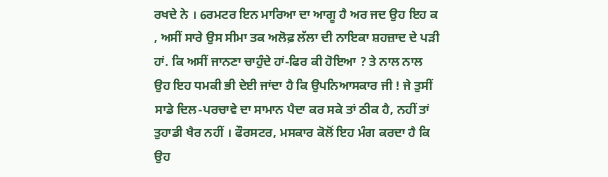ਰਖਦੇ ਨੇ । 6ਰਮਟਰ ਇਨ ਮਾਰਿਆ ਦਾ ਆਗੂ ਹੈ ਅਰ ਜਦ ਉਹ ਇਹ ਕ , ਅਸੀਂ ਸਾਰੇ ਉਸ ਸੀਮਾ ਤਕ ਅਲੋਫ਼ ਲੱਲਾ ਦੀ ਨਾਇਕਾ ਸ਼ਹਜ਼ਾਦ ਦੇ ਪੜੀ ਹਾਂ. ਕਿ ਅਸੀਂ ਜਾਨਣਾ ਚਾਹੁੰਦੇ ਹਾਂ-ਫਿਰ ਕੀ ਹੋਇਆ ? ਤੇ ਨਾਲ ਨਾਲ ਉਹ ਇਹ ਧਮਕੀ ਭੀ ਦੇਈ ਜਾਂਦਾ ਹੈ ਕਿ ਉਪਨਿਆਸਕਾਰ ਜੀ ! ਜੇ ਤੁਸੀਂ ਸਾਡੇ ਦਿਲ-ਪਰਚਾਵੇ ਦਾ ਸਾਮਾਨ ਪੈਦਾ ਕਰ ਸਕੇ ਤਾਂ ਠੀਕ ਹੈ, ਨਹੀਂ ਤਾਂ ਤੁਹਾਡੀ ਖੈਰ ਨਹੀਂ । ਫੌਰਸਟਰ, ਮਸਕਾਰ ਕੋਲੋਂ ਇਹ ਮੰਗ ਕਰਦਾ ਹੈ ਕਿ ਉਹ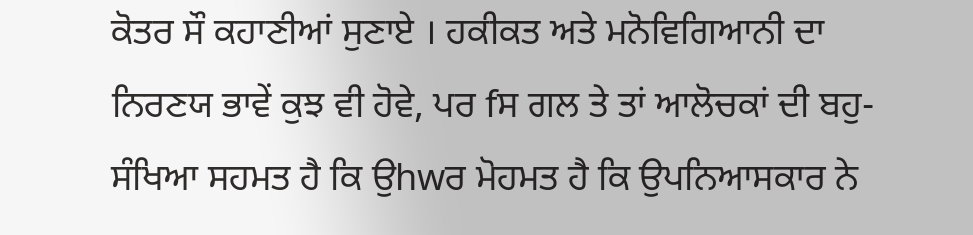ਕੋਤਰ ਸੌ ਕਹਾਣੀਆਂ ਸੁਣਾਏ । ਹਕੀਕਤ ਅਤੇ ਮਨੋਵਿਗਿਆਨੀ ਦਾ ਨਿਰਣਯ ਭਾਵੇਂ ਕੁਝ ਵੀ ਹੋਵੇ, ਪਰ fਸ ਗਲ ਤੇ ਤਾਂ ਆਲੋਚਕਾਂ ਦੀ ਬਹੁ-ਸੰਖਿਆ ਸਹਮਤ ਹੈ ਕਿ ਉhwਰ ਮੋਹਮਤ ਹੈ ਕਿ ਉਪਨਿਆਸਕਾਰ ਨੇ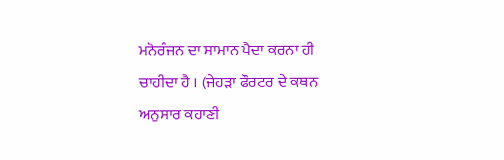ਮਨੋਰੰਜਨ ਦਾ ਸਾਮਾਨ ਪੈਦਾ ਕਰਨਾ ਹੀ ਚਾਹੀਦਾ ਹੈ । (ਜੇਹੜਾ ਫੌਰਟਰ ਦੇ ਕਥਨ ਅਨੁਸਾਰ ਕਹਾਣੀ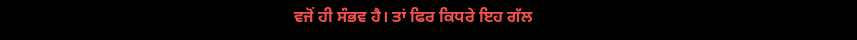ਵਜੋਂ ਹੀ ਸੰਭਵ ਹੈ। ਤਾਂ ਫਿਰ ਕਿਧਰੇ ਇਹ ਗੱਲ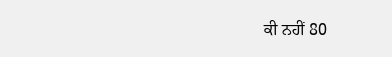ਕੀ ਨਹੀਂ 80